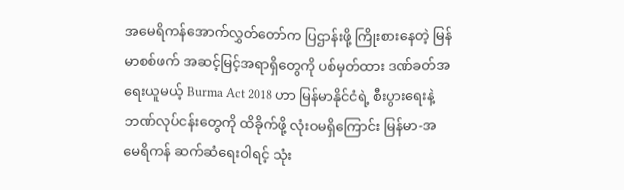အမေရိကန်အောက်လွှတ်တော်က ပြဌာန်းဖို့ ကြိုးစားနေတဲ့ မြန်မာစစ်ဖက် အဆင့်မြင့်အရာရှိတွေကို ပစ်မှတ်ထား ဒဏ်ခတ်အရေးယူမယ့် Burma Act 2018 ဟာ မြန်မာနိုင်ငံရဲ့ စီးပွားရေးနဲ့ ဘဏ်လုပ်ငန်းတွေကို ထိခိုက်ဖို့ လုံးဝမရှိကြောင်း မြန်မာ-အမေရိကန် ဆက်ဆံရေးဝါရင့် သုံး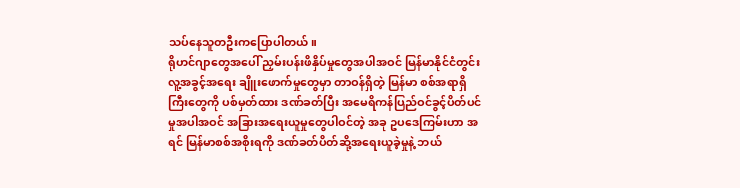သပ်နေသူတဦးကပြောပါတယ်။
ရိုဟင်ဂျာတွေအပေါ် ညှမ်းပန်းဖိနှိပ်မှုတွေအပါအဝင် မြန်မာနိုင်ငံတွင်း လူ့အခွင့်အရေး ချိူးဖောက်မှုတွေမှာ တာဝန်ရှိတဲ့ မြန်မာ စစ်အရာရှိကြီးတွေကို ပစ်မှတ်ထား ဒဏ်ခတ်ပြီး အမေရိကန်ပြည်ဝင်ခွင့်ပိတ်ပင်မှုအပါအဝင် အခြားအရေးယူမှုတွေပါဝင်တဲ့ အခု ဥပဒေကြမ်းဟာ အရင် မြန်မာစစ်အစိုးရကို ဒဏ်ခတ်ပိတ်ဆို့အရေးယူခဲ့မှုနဲ့ ဘယ်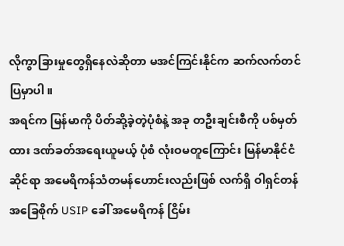လိုကွာခြားမှုတွေရှိနေလဲဆိုတာ မအင်ကြင်းနိုင်က ဆက်လက်တင်ပြမှာပါ။
အရင်က မြန်မာကို ပိတ်ဆို့ခဲ့တဲ့ပုံစံနဲ့ အခု တဦးချင်းစီကို ပစ်မှတ်ထား ဒဏ်ခတ်အရေးယူမယ့် ပုံစံ လုံးဝမတူကြောင်း မြန်မာနိုင်ငံဆိုင်ရာ အမေရိကန်သံတမန်ဟောင်းလည်းဖြစ် လက်ရှိ ဝါရှင်တန်အခြေစိုက် USIP ခေါ် အမေရိကန် ငြိမ်း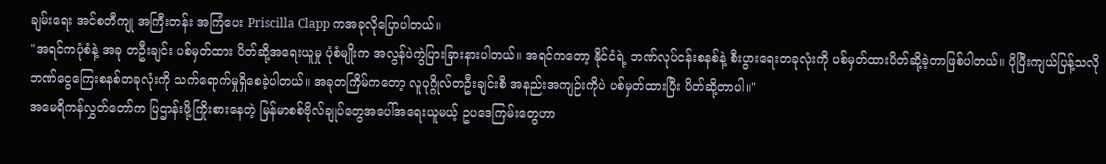ချမ်းရေး အင်စတီကျု အကြီးတန်း အကြံပေး Priscilla Clapp ကအခုလိုပြောပါတယ်။
"အရင်ကပုံစံနဲ့ အခု တဦးချင်း ပစ်မှတ်ထား ပိတ်ဆို့အရေးယူမှု ပုံစံမျိုးက အလွန်ပဲကွဲပြားခြားနားပါတယ်။ အရင်ကတော့ နိုင်ငံရဲ့ ဘဏ်လုပ်ငန်းစနစ်နဲ့ စီးပွားရေးတခုလုံးကို ပစ်မှတ်ထားပိတ်ဆို့ခဲ့တာဖြစ်ပါတယ်။ ပိုပြီးကျယ်ပြန့်သလို ဘဏ်ငွေကြေးစနစ်တခုလုံးကို သက်ရောက်မှုရှိစေခဲ့ပါတယ်။ အခုတကြိမ်ကတော့ လူပုဂ္ဂိုလ်တဦးချင်းစီ အနည်းအကျဉ်းကိုပဲ ပစ်မှတ်ထားပြီး ပိတ်ဆို့တာပါ။"
အမေရိကန်လွှတ်တော်က ပြဌာန်းဖို့ကြိုးစားနေတဲ့ မြန်မာစစ်ဗိုလ်ချုပ်တွေအပေါ်အရေးယူမယ့် ဥပဒေကြမ်းတွေဟာ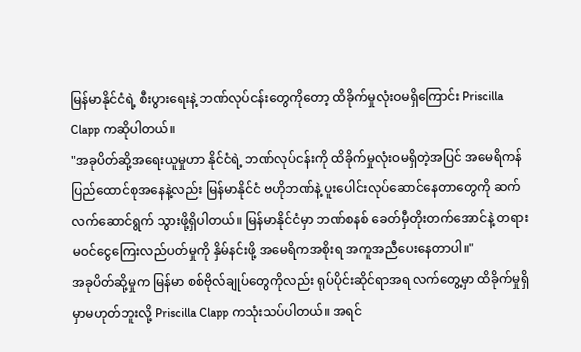မြန်မာနိုင်ငံရဲ့ စီးပွားရေးနဲ့ ဘဏ်လုပ်ငန်းတွေကိုတော့ ထိခိုက်မှုလုံးဝမရှိကြောင်း Priscilla Clapp ကဆိုပါတယ်။
"အခုပိတ်ဆို့အရေးယူမှုဟာ နိုင်ငံရဲ့ ဘဏ်လုပ်ငန်းကို ထိခိုက်မှုလုံးဝမရှိတဲ့အပြင် အမေရိကန်ပြည်ထောင်စုအနေနဲ့လည်း မြန်မာနိုင်ငံ ဗဟိုဘဏ်နဲ့ ပူးပေါင်းလုပ်ဆောင်နေတာတွေကို ဆက်လက်ဆောင်ရွက် သွားဖို့ရှိပါတယ်။ မြန်မာနိုင်ငံမှာ ဘဏ်စနစ် ခေတ်မှီတိုးတက်အောင်နဲ့ တရားမဝင်ငွေကြေးလည်ပတ်မှုကို နှိမ်နင်းဖို့ အမေရိကအစိုးရ အကူအညီပေးနေတာပါ။"
အခုပိတ်ဆို့မှုက မြန်မာ စစ်ဗိုလ်ချုပ်တွေကိုလည်း ရုပ်ပိုင်းဆိုင်ရာအရ လက်တွေ့မှာ ထိခိုက်မှုရှိမှာမဟုတ်ဘူးလို့ Priscilla Clapp ကသုံးသပ်ပါတယ်။ အရင်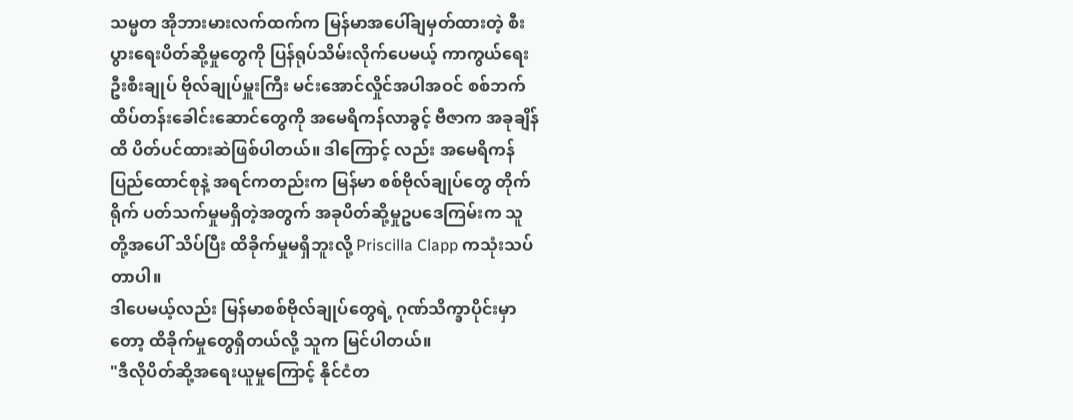သမ္မတ အိုဘားမားလက်ထက်က မြန်မာအပေါ်ချမှတ်ထားတဲ့ စီးပွားရေးပိတ်ဆို့မှုတွေကို ပြန်ရုပ်သိမ်းလိုက်ပေမယ့် ကာကွယ်ရေးဦးစီးချုပ် ဗိုလ်ချုပ်မှူးကြီး မင်းအောင်လှိုင်အပါအဝင် စစ်ဘက်ထိပ်တန်းခေါင်းဆောင်တွေကို အမေရိကန်လာခွင့် ဗီဇာက အခုချိန်ထိ ပိတ်ပင်ထားဆဲဖြစ်ပါတယ်။ ဒါကြောင့် လည်း အမေရိကန်ပြည်ထောင်စုနဲ့ အရင်ကတည်းက မြန်မာ စစ်ဗိုလ်ချုပ်တွေ တိုက်ရိုက် ပတ်သက်မှုမရှိတဲ့အတွက် အခုပိတ်ဆို့မှုဥပဒေကြမ်းက သူတို့အပေါ် သိပ်ပြီး ထိခိုက်မှုမရှိဘူးလို့ Priscilla Clapp ကသုံးသပ်တာပါ။
ဒါပေမယ့်လည်း မြန်မာစစ်ဗိုလ်ချုပ်တွေရဲ့ ဂုဏ်သိက္ခာပိုင်းမှာ တော့ ထိခိုက်မှုတွေရှိတယ်လို့ သူက မြင်ပါတယ်။
"ဒီလိုပိတ်ဆို့အရေးယူမှုကြောင့် နိုင်ငံတ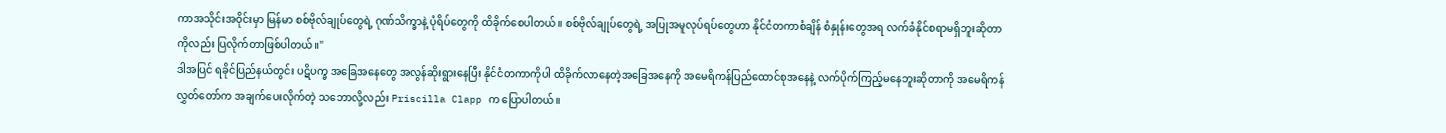ကာအသိုင်းအဝိုင်းမှာ မြန်မာ စစ်ဗိုလ်ချုပ်တွေရဲ့ ဂုဏ်သိက္ခာနဲ့ ပုံရိပ်တွေကို ထိခိုက်စေပါတယ်။ စစ်ဗိုလ်ချုပ်တွေရဲ့ အပြုအမူလုပ်ရပ်တွေဟာ နိုင်ငံတကာစံချိန် စံနှုန်းတွေအရ လက်ခံနိုင်စရာမရှိဘူးဆိုတာကိုလည်း ပြလိုက်တာဖြစ်ပါတယ်။"
ဒါအပြင် ရခိုင်ပြည်နယ်တွင်း ပဋိပက္ခ အခြေအနေတွေ အလွန်ဆိုးရွားနေပြီး နိုင်ငံတကာကိုပါ ထိခိုက်လာနေတဲ့အခြေအနေကို အမေရိကန်ပြည်ထောင်စုအနေနဲ့ လက်ပိုက်ကြည့်မနေဘူးဆိုတာကို အမေရိကန်လွှတ်တော်က အချက်ပေးလိုက်တဲ့ သဘောလို့လည်း Priscilla Clapp က ပြောပါတယ်။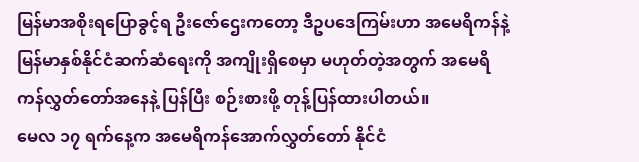မြန်မာအစိုးရပြောခွင့်ရ ဦးဇော်ဌေးကတော့ ဒီဥပဒေကြမ်းဟာ အမေရိကန်နဲ့ မြန်မာနှစ်နိုင်ငံဆက်ဆံရေးကို အကျိုးရှိစေမှာ မဟုတ်တဲ့အတွက် အမေရိကန်လွှတ်တော်အနေနဲ့ ပြန်ပြီး စဉ်းစားဖို့ တုန့်ပြန်ထားပါတယ်။
မေလ ၁၇ ရက်နေ့က အမေရိကန်အောက်လွှတ်တော် နိုင်ငံ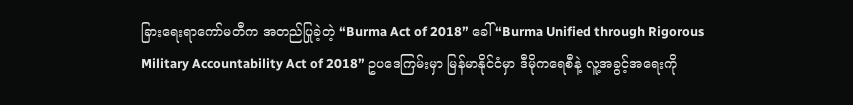ခြားရေးရာကော်မတီက အတည်ပြုခဲ့တဲ့ “Burma Act of 2018” ခေါ် “Burma Unified through Rigorous Military Accountability Act of 2018” ဥပဒေကြမ်းမှာ မြန်မာနိုင်ငံမှာ ဒီမိုကရေစီနဲ့ လူ့အခွင့်အရေးကို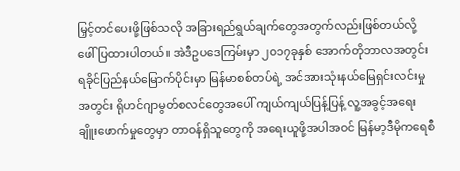မြှင့်တင်ပေးဖို့ဖြစ်သလို အခြားရည်ရွယ်ချက်တွေအတွက်လည်းဖြစ်တယ်လို့ ဖေါ်ပြထားပါတယ်။ အဲဒီဥပဒေကြမ်းမှာ ၂၀၁၇ခုနှစ် အောက်တိုဘာလအတွင်း ရခိုင်ပြည်နယ်မြောက်ပိုင်းမှာ မြန်မာစစ်တပ်ရဲ့ အင်အားသုံးနယ်မြေရှင်းလင်းမှုအတွင်း ရိုဟင်ဂျာမွတ်စလင်တွေအပေါ် ကျယ်ကျယ်ပြန့်ပြန့် လူ့အခွင့်အရေးချိူးဖောက်မှုတွေမှာ တာဝန်ရှိသူတွေကို အရေးယူဖို့အပါအဝင် မြန်မာ့ဒီမိုကရေစီ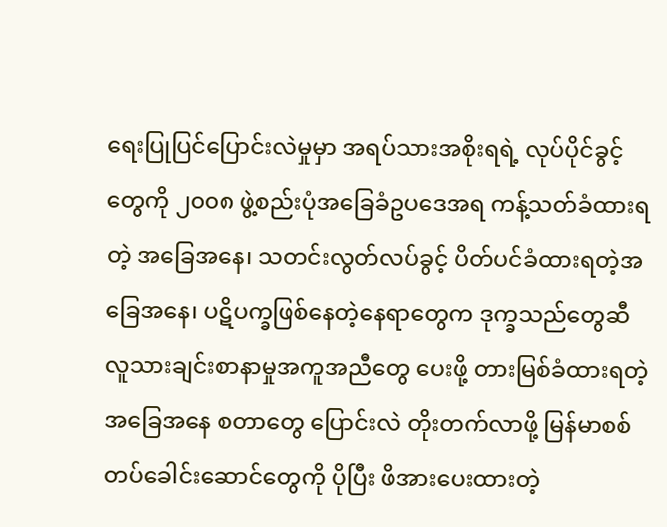ရေးပြုပြင်ပြောင်းလဲမှုမှာ အရပ်သားအစိုးရရဲ့ လုပ်ပိုင်ခွင့်တွေကို ၂၀၀၈ ဖွဲ့စည်းပုံအခြေခံဥပဒေအရ ကန့်သတ်ခံထားရတဲ့ အခြေအနေ၊ သတင်းလွတ်လပ်ခွင့် ပိတ်ပင်ခံထားရတဲ့အခြေအနေ၊ ပဋိပက္ခဖြစ်နေတဲ့နေရာတွေက ဒုက္ခသည်တွေဆီ လူသားချင်းစာနာမှုအကူအညီတွေ ပေးဖို့ တားမြစ်ခံထားရတဲ့အခြေအနေ စတာတွေ ပြောင်းလဲ တိုးတက်လာဖို့ မြန်မာစစ်တပ်ခေါင်းဆောင်တွေကို ပိုပြီး ဖိအားပေးထားတဲ့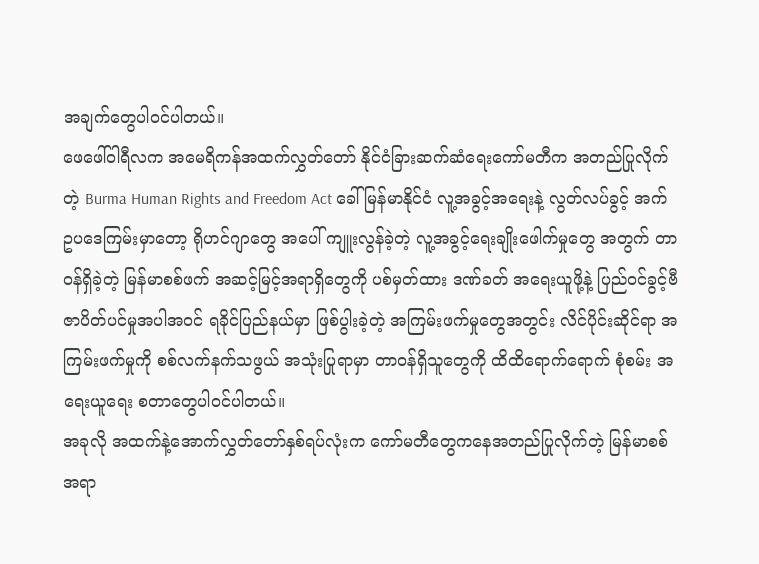အချက်တွေပါဝင်ပါတယ်။
ဖေဖေါ်ဝါရီလက အမေရိကန်အထက်လွှတ်တော် နိုင်ငံခြားဆက်ဆံရေးကော်မတီက အတည်ပြုလိုက်တဲ့ Burma Human Rights and Freedom Act ခေါ် မြန်မာနိုင်ငံ လူ့အခွင့်အရေးနဲ့ လွတ်လပ်ခွင့် အက်ဥပဒေကြမ်းမှာတော့ ရိုဟင်ဂျာတွေ အပေါ် ကျူးလွန်ခဲ့တဲ့ လူ့အခွင့်ရေးချိုးဖေါက်မှုတွေ အတွက် တာဝန်ရှိခဲ့တဲ့ မြန်မာစစ်ဖက် အဆင့်မြင့်အရာရှိတွေကို ပစ်မှတ်ထား ဒဏ်ခတ် အရေးယူဖို့နဲ့ ပြည်ဝင်ခွင့်ဗီဇာပိတ်ပင်မှုအပါအဝင် ရခိုင်ပြည်နယ်မှာ ဖြစ်ပွါးခဲ့တဲ့ အကြမ်းဖက်မှုတွေအတွင်း လိင်ပိုင်းဆိုင်ရာ အကြမ်းဖက်မှုကို စစ်လက်နက်သဖွယ် အသုံးပြုရာမှာ တာဝန်ရှိသူတွေကို ထိထိရောက်ရောက် စုံစမ်း အရေးယူရေး စတာတွေပါဝင်ပါတယ်။
အခုလို အထက်နဲ့အောက်လွှတ်တော်နှစ်ရပ်လုံးက ကော်မတီတွေကနေအတည်ပြုလိုက်တဲ့ မြန်မာစစ်အရာ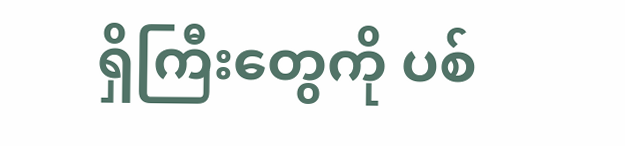ရှိကြီးတွေကို ပစ်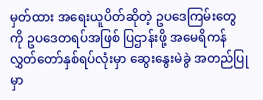မှတ်ထား အရေးယူပိတ်ဆိုတဲ့ ဥပဒေကြမ်းတွေကို ဥပဒေတရပ်အဖြစ် ပြဌာန်းဖို့ အမေရိကန်လွှတ်တော်နှစ်ရပ်လုံးမှာ ဆွေးနွေးမဲခွဲ အတည်ပြုမှာ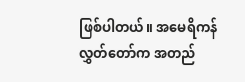ဖြစ်ပါတယ်။ အမေရိကန် လွှတ်တော်က အတည်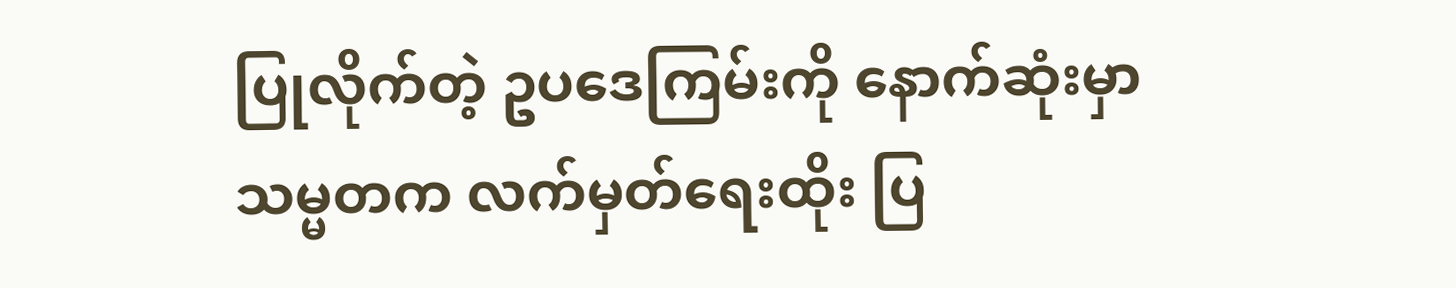ပြုလိုက်တဲ့ ဥပဒေကြမ်းကို နောက်ဆုံးမှာ သမ္မတက လက်မှတ်ရေးထိုး ပြ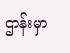ဌာန်းမှာ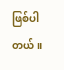ဖြစ်ပါတယ်။